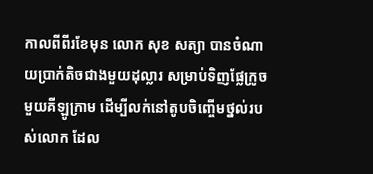កាលពីពីរខែមុន លោក សុខ សត្យា បានចំណាយប្រាក់តិចជាងមួយដុល្លារ សម្រាប់ទិញផ្លែក្រូចមួយគីឡូក្រាម ដើម្បីលក់នៅតូបចិញ្ចើមថ្នល់របស់លោក ដែល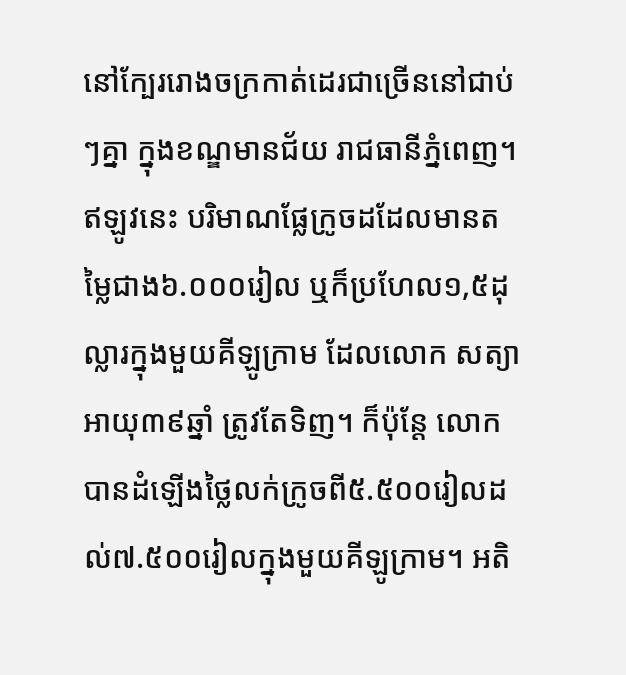នៅក្បែររោងចក្រកាត់ដេរជាច្រើននៅជាប់ៗគ្នា ក្នុងខណ្ឌមានជ័យ រាជធានីភ្នំពេញ។
ឥឡូវនេះ បរិមាណផ្លែក្រូចដដែលមានតម្លៃជាង៦.០០០រៀល ឬក៏ប្រហែល១,៥ដុល្លារក្នុងមួយគីឡូក្រាម ដែលលោក សត្យា អាយុ៣៩ឆ្នាំ ត្រូវតែទិញ។ ក៏ប៉ុន្តែ លោកបានដំឡើងថ្លៃលក់ក្រូចពី៥.៥០០រៀលដល់៧.៥០០រៀលក្នុងមួយគីឡូក្រាម។ អតិ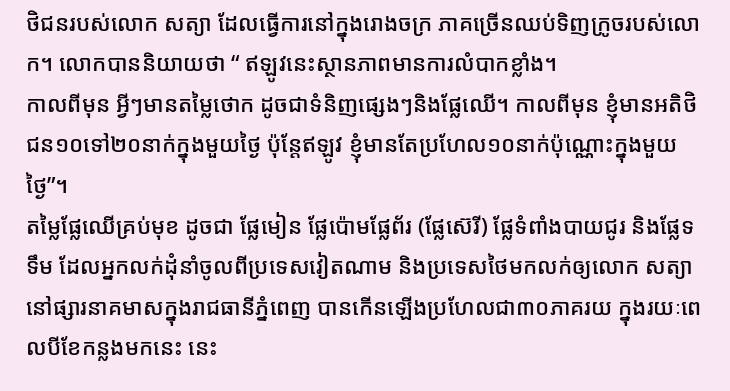ថិជនរបស់លោក សត្យា ដែលធ្វើការនៅក្នុងរោងចក្រ ភាគច្រើនឈប់ទិញក្រូចរបស់លោក។ លោកបាននិយាយថា “ ឥឡូវនេះស្ថានភាពមានការលំបាកខ្លាំង។
កាលពីមុន អ្វីៗមានតម្លៃថោក ដូចជាទំនិញផ្សេងៗនិងផ្លែឈើ។ កាលពីមុន ខ្ញុំមានអតិថិជន១០ទៅ២០នាក់ក្នុងមួយថ្ងៃ ប៉ុន្តែឥឡូវ ខ្ញុំមានតែប្រហែល១០នាក់ប៉ុណ្ណោះក្នុងមួយថ្ងៃ”។
តម្លៃផ្លែឈើគ្រប់មុខ ដូចជា ផ្លែមៀន ផ្លែប៉ោមផ្លែព័រ (ផ្លែស៊េរី) ផ្លែទំពាំងបាយជូរ និងផ្លែទទឹម ដែលអ្នកលក់ដុំនាំចូលពីប្រទេសវៀតណាម និងប្រទេសថៃមកលក់ឲ្យលោក សត្យា នៅផ្សារនាគមាសក្នុងរាជធានីភ្នំពេញ បានកើនឡើងប្រហែលជា៣០ភាគរយ ក្នុងរយៈពេលបីខែកន្លងមកនេះ នេះ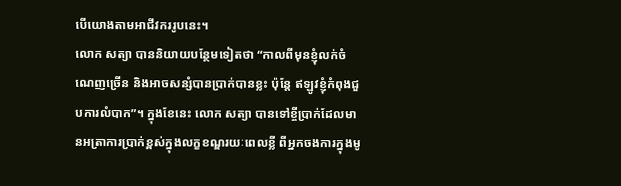បើយោងតាមអាជីវកររូបនេះ។
លោក សត្យា បាននិយាយបន្ថែមទៀតថា “កាលពីមុនខ្ញុំលក់ចំណេញច្រើន និងអាចសន្សំបានប្រាក់បានខ្លះ ប៉ុន្តែ ឥឡូវខ្ញុំកំពុងជួបការលំបាក”។ ក្នុងខែនេះ លោក សត្យា បានទៅខ្ចីប្រាក់ដែលមានអត្រាការប្រាក់ខ្ពស់ក្នុងលក្ខខណ្ឌរយៈពេលខ្លី ពីអ្នកចងការក្នុងមូ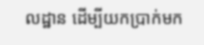លដ្ឋាន ដើម្បីយកប្រាក់មក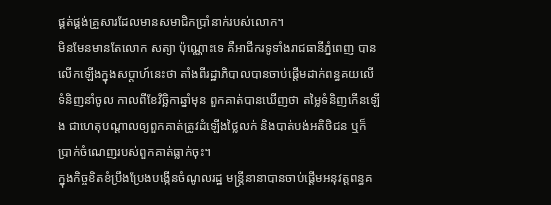ផ្គត់ផ្គង់គ្រួសារដែលមានសមាជិកប្រាំនាក់របស់លោក។
មិនមែនមានតែលោក សត្យា ប៉ុណ្ណោះទេ គឺអាជីករទូទាំងរាជធានីភ្នំពេញ បានលើកឡើងក្នុងសប្តាហ៍នេះថា តាំងពីរដ្ឋាភិបាលបានចាប់ផ្តើមដាក់ពន្ធគយលើទំនិញនាំចូល កាលពីខែវិច្ឆិកាឆ្នាំមុន ពួកគាត់បានឃើញថា តម្លៃទំនិញកើនឡើង ជាហេតុបណ្តាលឲ្យពួកគាត់ត្រូវដំឡើងថ្លៃលក់ និងបាត់បង់អតិថិជន ឬក៏ប្រាក់ចំណេញរបស់ពួកគាត់ធ្លាក់ចុះ។
ក្នុងកិច្ចខិតខំប្រឹងប្រែងបង្កើនចំណូលរដ្ឋ មន្ត្រីនានាបានចាប់ផ្តើមអនុវត្តពន្ធគ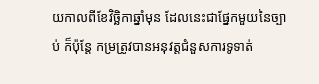យកាលពីខែវិច្ឆិកាឆ្នាំមុន ដែលនេះជាផ្នែកមួយនៃច្បាប់ ក៏ប៉ុន្តែ កម្រត្រូវបានអនុវត្តជំនួសការទូទាត់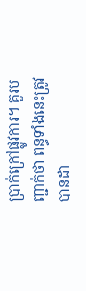ប្រាក់ក្រៅផ្លូវការ។ គួរបញ្ជាក់ថា ពន្ធទាំងនេះត្រូវបានដា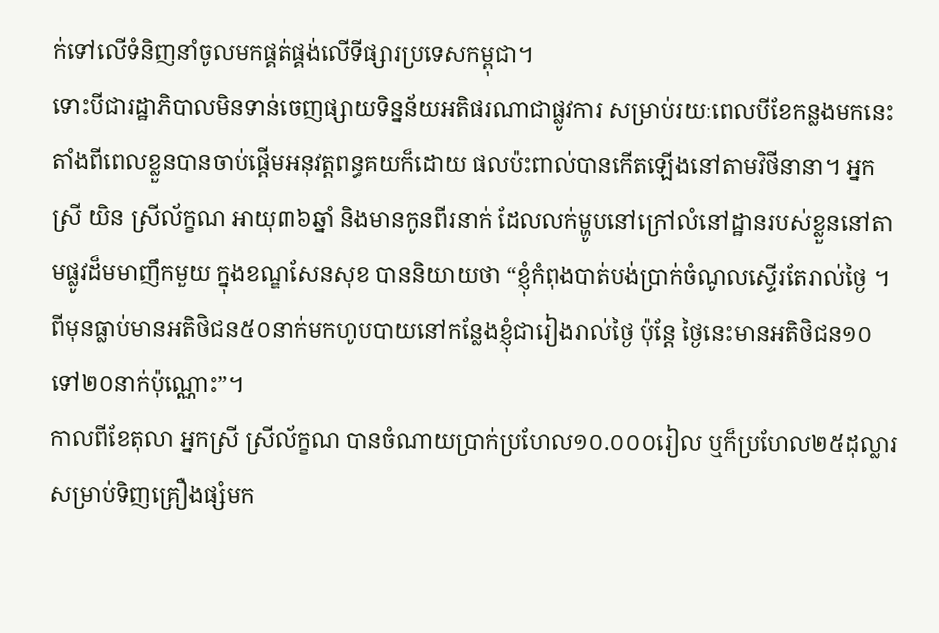ក់ទៅលើទំនិញនាំចូលមកផ្គត់ផ្គង់លើទីផ្សារប្រទេសកម្ពុជា។
ទោះបីជារដ្ឋាភិបាលមិនទាន់ចេញផ្សាយទិន្នន័យអតិផរណាជាផ្លូវការ សម្រាប់រយៈពេលបីខែកន្លងមកនេះ តាំងពីពេលខ្លួនបានចាប់ផ្តើមអនុវត្តពន្ធគយក៏ដោយ ផលប៉ះពាល់បានកើតឡើងនៅតាមវិថីនានា។ អ្នកស្រី យិន ស្រីល័ក្ខណ អាយុ៣៦ឆ្នាំ និងមានកូនពីរនាក់ ដែលលក់ម្ហូបនៅក្រៅលំនៅដ្ឋានរបស់ខ្លួននៅតាមផ្លូវដ៏មមាញឹកមួយ ក្នុងខណ្ឌសែនសុខ បាននិយាយថា “ខ្ញុំកំពុងបាត់បង់ប្រាក់ចំណូលស្ទើរតែរាល់ថ្ងៃ ។ ពីមុនធ្លាប់មានអតិថិជន៥០នាក់មកហូបបាយនៅកន្លែងខ្ញុំជារៀងរាល់ថ្ងៃ ប៉ុន្តែ ថ្ងៃនេះមានអតិថិជន១០ទៅ២០នាក់ប៉ុណ្ណោះ”។
កាលពីខែតុលា អ្នកស្រី ស្រីល័ក្ខណ បានចំណាយប្រាក់ប្រហែល១០.០០០រៀល ឬក៏ប្រហែល២៥ដុល្លារ សម្រាប់ទិញគ្រឿងផ្សំមក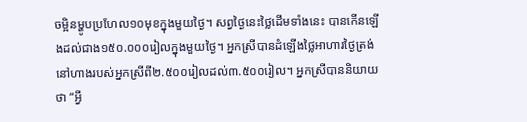ចម្អិនម្ហូបប្រហែល១០មុខក្នុងមួយថ្ងៃ។ សព្វថ្ងៃនេះថ្លៃដើមទាំងនេះ បានកើនឡើងដល់ជាង១៥០.០០០រៀលក្នុងមួយថ្ងៃ។ អ្នកស្រីបានដំឡើងថ្លៃអាហារថ្ងៃត្រង់នៅហាងរបស់អ្នកស្រីពី២.៥០០រៀលដល់៣.៥០០រៀល។ អ្នកស្រីបាននិយាយថា “អ្វី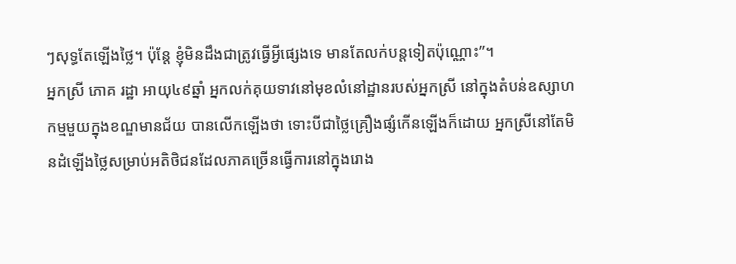ៗសុទ្ធតែឡើងថ្លៃ។ ប៉ុន្តែ ខ្ញុំមិនដឹងជាត្រូវធ្វើអ្វីផ្សេងទេ មានតែលក់បន្តទៀតប៉ុណ្ណោះ”។
អ្នកស្រី ភោគ រដ្ឋា អាយុ៤៩ឆ្នាំ អ្នកលក់គុយទាវនៅមុខលំនៅដ្ឋានរបស់អ្នកស្រី នៅក្នុងតំបន់ឧស្សាហកម្មមួយក្នុងខណ្ឌមានជ័យ បានលើកឡើងថា ទោះបីជាថ្លៃគ្រឿងផ្សំកើនឡើងក៏ដោយ អ្នកស្រីនៅតែមិនដំឡើងថ្លៃសម្រាប់អតិថិជនដែលភាគច្រើនធ្វើការនៅក្នុងរោង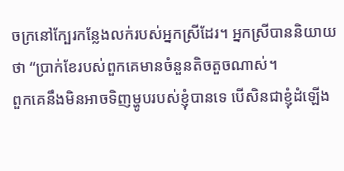ចក្រនៅក្បែរកន្លែងលក់របស់អ្នកស្រីដែរ។ អ្នកស្រីបាននិយាយថា “ប្រាក់ខែរបស់ពួកគេមានចំនួនតិចតួចណាស់។
ពួកគេនឹងមិនអាចទិញម្ហូបរបស់ខ្ញុំបានទេ បើសិនជាខ្ញុំដំឡើង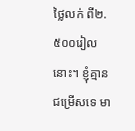ថ្លៃលក់ ពី២.៥០០រៀលនោះ។ ខ្ញុំគ្មានជម្រើសទេ មា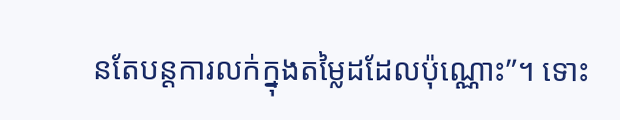នតែបន្តការលក់ក្នុងតម្លៃដដែលប៉ុណ្ណោះ”។ ទោះ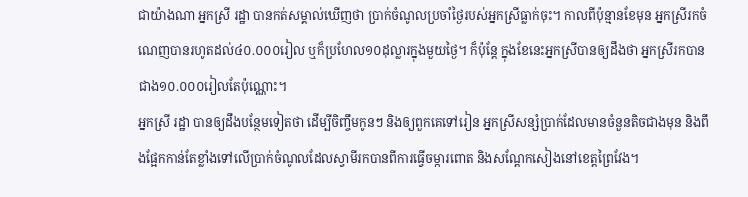ជាយ៉ាងណា អ្នកស្រី រដ្ឋា បានកត់សម្គាល់ឃើញថា ប្រាក់ចំណូលប្រចាំថ្ងៃរបស់អ្នកស្រីធ្លាក់ចុះ។ កាលពីប៉ុន្មានខែមុន អ្នកស្រីរកចំណេញបានរហូតដល់៤០.០០០រៀល ឬក៏ប្រហែល១០ដុល្លារក្នុងមួយថ្ងៃ។ ក៏ប៉ុន្តែ ក្នុងខែនេះអ្នកស្រីបានឲ្យដឹងថា អ្នកស្រីរកបានជាង១០.០០០រៀលតែប៉ុណ្ណោះ។
អ្នកស្រី រដ្ឋា បានឲ្យដឹងបន្ថែមទៀតថា ដើម្បីចិញ្ចឹមកូនៗ និងឲ្យពួកគេទៅរៀន អ្នកស្រីសន្សំប្រាក់ដែលមានចំនួនតិចជាងមុន និងពឹងផ្អែកកាន់តែខ្លាំងទៅលើប្រាក់ចំណូលដែលស្វាមីរកបានពីការធ្វើចម្ការពោត និងសណ្តែកសៀងនៅខេត្តព្រៃវែង។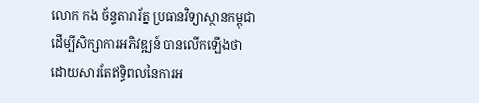លោក កង ច័ន្ទតារារ័ត្ន ប្រធានវិទ្យាស្ថានកម្ពុជាដើម្បីសិក្សាការអភិវឌ្ឍន៍ បានលើកឡើងថា ដោយសារតែឥទ្ធិពលនៃការអ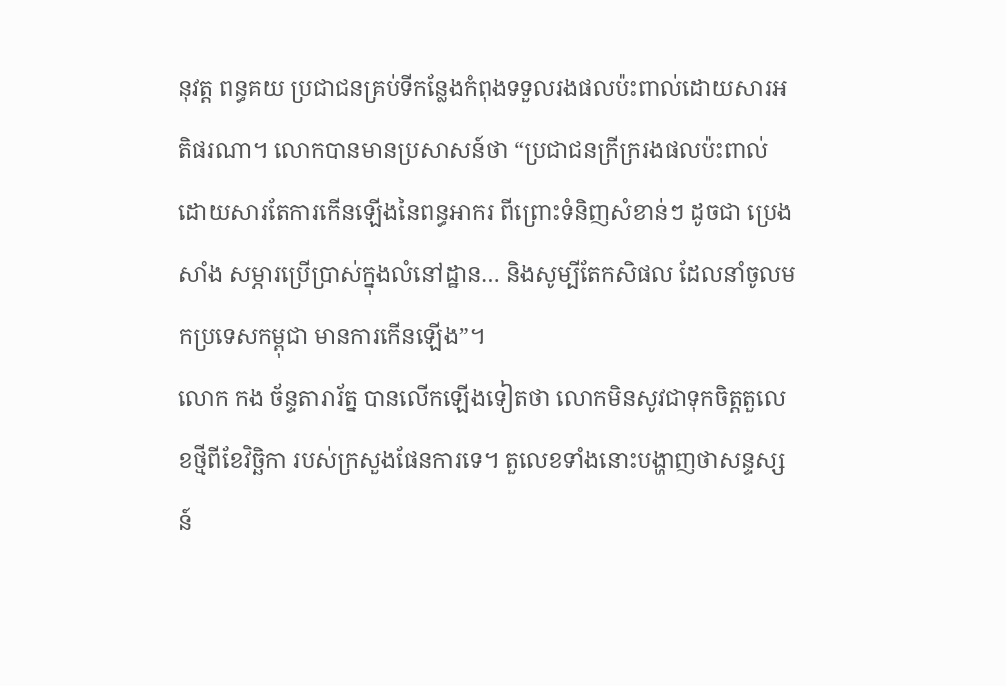នុវត្ត ពន្ធគយ ប្រជាជនគ្រប់ទីកន្លែងកំពុងទទួលរងផលប៉ះពាល់ដោយសារអតិផរណា។ លោកបានមានប្រសាសន៍ថា “ប្រជាជនក្រីក្ររងផលប៉ះពាល់ដោយសារតែការកើនឡើងនៃពន្ធអាករ ពីព្រោះទំនិញសំខាន់ៗ ដូចជា ប្រេង សាំង សម្ភារប្រើប្រាស់ក្នុងលំនៅដ្ឋាន… និងសូម្បីតែកសិផល ដែលនាំចូលមកប្រទេសកម្ពុជា មានការកើនឡើង”។
លោក កង ច័ន្ទតារារ័ត្ន បានលើកឡើងទៀតថា លោកមិនសូវជាទុកចិត្តតួលេខថ្មីពីខែវិច្ឆិកា របស់ក្រសួងផែនការទេ។ តួលេខទាំងនោះបង្ហាញថាសន្ទស្សន៍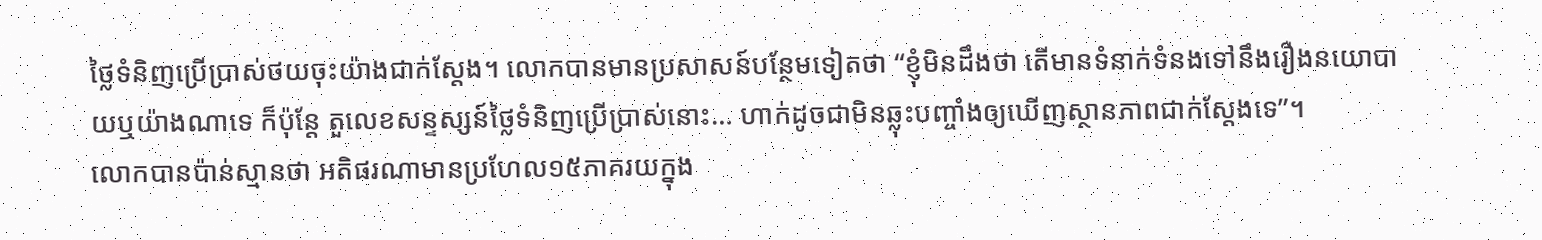ថ្លៃទំនិញប្រើប្រាស់ថយចុះយ៉ាងជាក់ស្តែង។ លោកបានមានប្រសាសន៍បន្ថែមទៀតថា “ខ្ញុំមិនដឹងថា តើមានទំនាក់ទំនងទៅនឹងរឿងនយោបាយឬយ៉ាងណាទេ ក៏ប៉ុន្តែ តួលេខសន្ទស្សន៍ថ្លៃទំនិញប្រើប្រាស់នោះ… ហាក់ដូចជាមិនឆ្លុះបញ្ចាំងឲ្យឃើញស្ថានភាពជាក់ស្តែងទេ”។
លោកបានប៉ាន់ស្មានថា អតិផរណាមានប្រហែល១៥ភាគរយក្នុង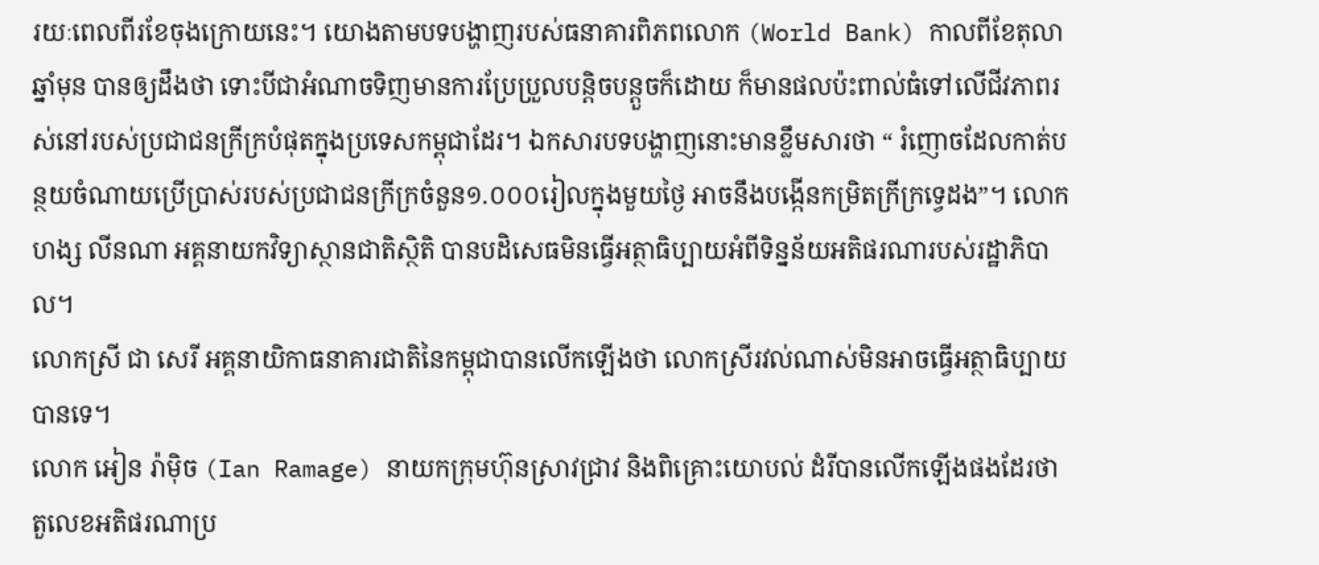រយៈពេលពីរខែចុងក្រោយនេះ។ យោងតាមបទបង្ហាញរបស់ធនាគារពិភពលោក (World Bank) កាលពីខែតុលាឆ្នាំមុន បានឲ្យដឹងថា ទោះបីជាអំណាចទិញមានការប្រែប្រួលបន្តិចបន្តួចក៏ដោយ ក៏មានផលប៉ះពាល់ធំទៅលើជីវភាពរស់នៅរបស់ប្រជាជនក្រីក្របំផុតក្នុងប្រទេសកម្ពុជាដែរ។ ឯកសារបទបង្ហាញនោះមានខ្លឹមសារថា “ រំញោចដែលកាត់បន្ថយចំណាយប្រើប្រាស់របស់ប្រជាជនក្រីក្រចំនួន១.០០០រៀលក្នុងមួយថ្ងៃ អាចនឹងបង្កើនកម្រិតក្រីក្រទ្វេដង”។ លោក ហង្ស លីនណា អគ្គនាយកវិទ្យាស្ថានជាតិស្ថិតិ បានបដិសេធមិនធ្វើអត្ថាធិប្បាយអំពីទិន្នន័យអតិផរណារបស់រដ្ឋាភិបាល។
លោកស្រី ជា សេរី អគ្គនាយិកាធនាគារជាតិនៃកម្ពុជាបានលើកឡើងថា លោកស្រីរវល់ណាស់មិនអាចធ្វើអត្ថាធិប្បាយបានទេ។
លោក អៀន រ៉ាម៉ិច (Ian Ramage) នាយកក្រុមហ៊ុនស្រាវជ្រាវ និងពិគ្រោះយោបល់ ដំរីបានលើកឡើងផងដែរថា តួលេខអតិផរណាប្រ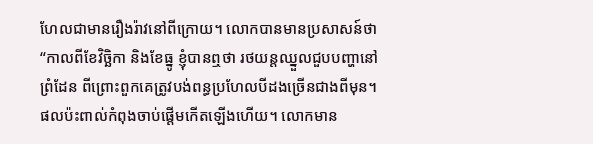ហែលជាមានរឿងរ៉ាវនៅពីក្រោយ។ លោកបានមានប្រសាសន៍ថា “កាលពីខែវិច្ឆិកា និងខែធ្នូ ខ្ញុំបានឮថា រថយន្តឈ្នួលជួបបញ្ហានៅព្រំដែន ពីព្រោះពួកគេត្រូវបង់ពន្ធប្រហែលបីដងច្រើនជាងពីមុន។ ផលប៉ះពាល់កំពុងចាប់ផ្តើមកើតឡើងហើយ។ លោកមាន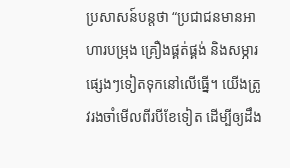ប្រសាសន៍បន្តថា “ប្រជាជនមានអាហារបម្រុង គ្រឿងផ្គត់ផ្គង់ និងសម្ភារផ្សេងៗទៀតទុកនៅលើធ្នើ។ យើងត្រូវរងចាំមើលពីរបីខែទៀត ដើម្បីឲ្យដឹង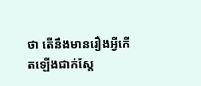ថា តើនឹងមានរឿងអ្វីកើតឡើងជាក់ស្តែ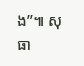ង”៕ សុធា